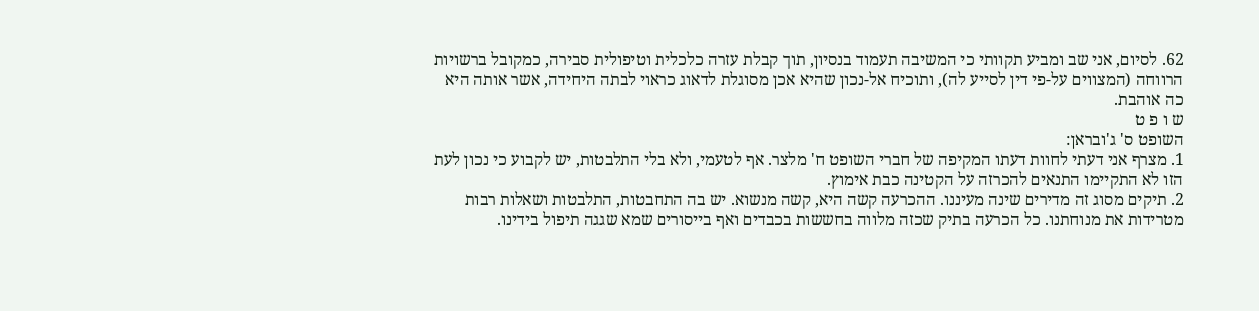62. לסיום, אני שב ומביע תקוותי כי המשיבה תעמוד בנסיון, תוך קבלת עזרה כלכלית וטיפולית סבירה, כמקובל ברשויות הרווחה (המצווים על-פי דין לסייע לה), ותוכיח אל-נכון שהיא אכן מסוגלת לדאוג כראוי לבתה היחידה, אשר אותה היא כה אוהבת.
ש ו פ ט
השופט ס' ג'ובראן:
1. מצרף אני דעתי לחוות דעתו המקיפה של חברי השופט ח' מלצר. אף לטעמי, ולא בלי התלבטות, יש לקבוע כי נכון לעת הזו לא התקיימו התנאים להכרזה על הקטינה כבת אימוץ.
2. תיקים מסוג זה מדירים שינה מעיננו. ההכרעה קשה היא, קשה מנשוא. יש בה התחבטות, התלבטות ושאלות רבות מטרידות את מנוחתנו. כל הכרעה בתיק שכזה מלווה בחששות בכבדים ואף בייסורים שמא שגגה תיפול בידינו.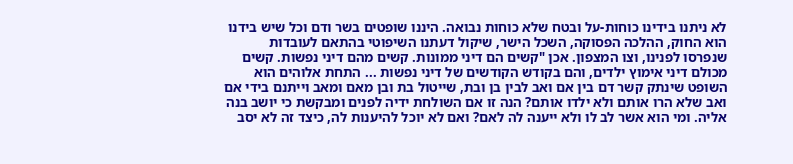לא ניתנו בידינו כוחות-על ובטח שלא כוחות נבואה. היננו שופטים בשר ודם וכל שיש בידנו הוא החוק, ההלכה הפסוקה, השכל הישר, שיקול דעתנו השיפוטי בהתאם לעובדות שנפרסו לפנינו, וצו המצפון. אכן "קשים הם דיני ממונות. קשים מהם דיני נפשות. קשים מכולם דיני אימוץ ילדים, והם בקודש הקודשים של דיני נפשות ... התחת אלוהים הוא השופט שינתק קשר דם בין אם ואב לבין בן ובת, שייטול בת ובן מאם ומאב וייתנם בידי אם ואב שלא הרו אותם ולא ילדו אותם? הנה זו אם השולחת ידיה לפנים ומבקשת כי יושב בנה אליה. ומי הוא אשר לב לו ולא ייענה לה לאם? ואם לא יוכל להיענות לה, כיצד זה לא יסב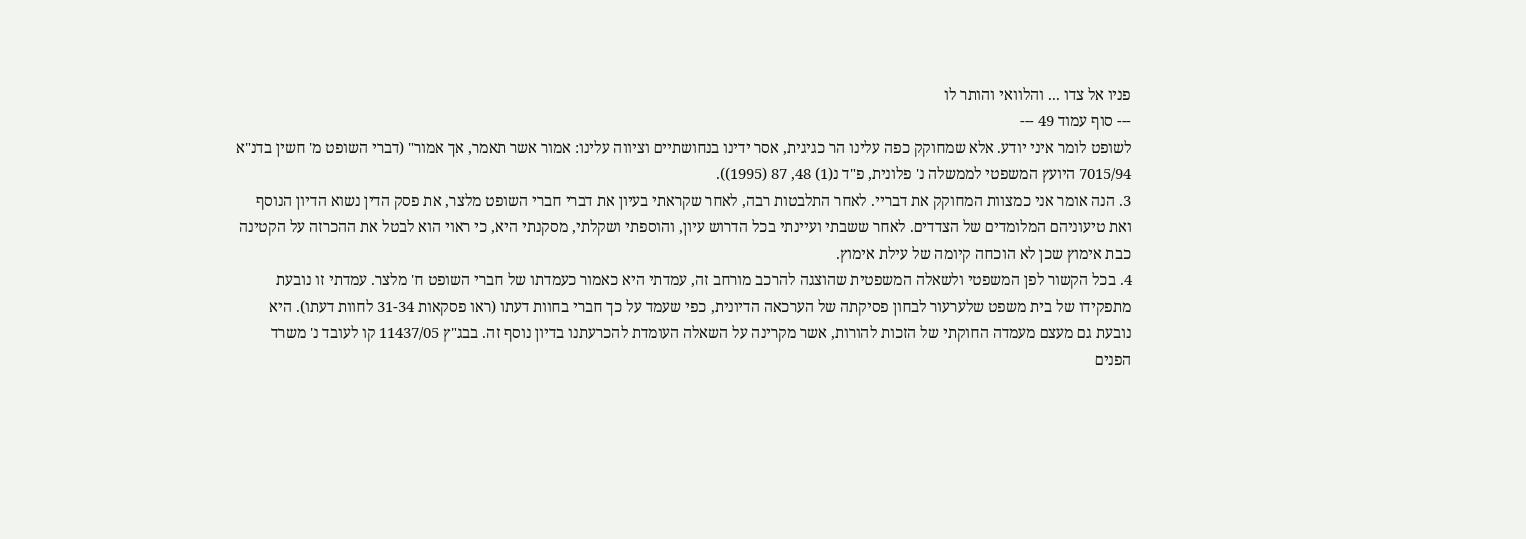פניו אל צדו ... והלוואי והותר לו
--- סוף עמוד 49 ---
לשופט לומר איני יודע. אלא שמחוקק כפה עלינו הר כגיגית, אסר ידינו בנחושתיים וציווה עלינו: אמור אשר תאמר, אך אמור" (דברי השופט מ' חשין בדנ"א 7015/94 היועץ המשפטי לממשלה נ' פלונית, פ"ד נ(1) 48, 87 (1995)).
3. הנה אומר אני כמצוות המחוקק את דבריי. לאחר התלבטות רבה, לאחר שקראתי בעיון את דברי חברי השופט מלצר, את פסק הדין נשוא הדיון הנוסף ואת טיעוניהם המלומדים של הצדדים. לאחר ששבתי ועיינתי בכל הדרוש עיון, והוספתי ושקלתי, מסקנתי היא, כי ראוי הוא לבטל את ההכרזה על הקטינה כבת אימוץ שכן לא הוכחה קיומה של עילת אימוץ.
4. בכל הקשור לפן המשפטי ולשאלה המשפטית שהוצגה להרכב מורחב זה, עמדתי היא כאמור כעמדתו של חברי השופט ח' מלצר. עמדתי זו נובעת מתפקידו של בית משפט שלערעור לבחון פסיקתה של הערכאה הדיונית, כפי שעמד על כך חברי בחוות דעתו (ראו פסקאות 31-34 לחוות דעתו). היא נובעת גם מעצם מעמדה החוקתי של הזכות להורות, אשר מקרינה על השאלה העומדת להכרעתנו בדיון נוסף זה. בבג"ץ 11437/05 קו לעובד נ' משרד הפנים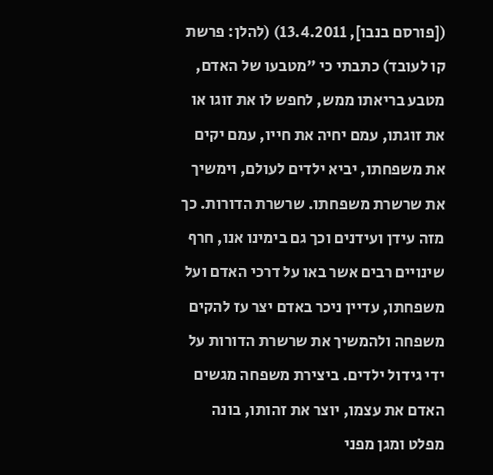([פורסם בנבו], 13.4.2011) (להלן: פרשת קו לעובד) כתבתי כי "מטבעו של האדם, מטבע בריאתו ממש, לחפש לו את זוגו או את זוגתו, עמם יחיה את חייו, עמם יקים את משפחתו, יביא ילדים לעולם, וימשיך את שרשרת משפחתו. שרשרת הדורות. כך מזה עידן ועידנים וכך גם בימינו אנו, חרף שינויים רבים אשר באו על דרכי האדם ועל משפחתו, עדיין ניכר באדם יצר עז להקים משפחה ולהמשיך את שרשרת הדורות על ידי גידול ילדים. ביצירת משפחה מגשים האדם את עצמו, יוצר את זהותו, בונה מפלט ומגן מפני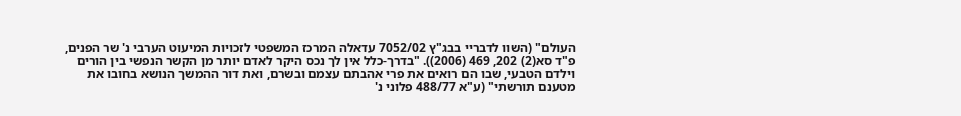העולם" (השוו לדבריי בבג"ץ 7052/02 עדאלה המרכז המשפטי לזכויות המיעוט הערבי נ' שר הפנים, פ"ד סא(2) 202, 469 (2006)). "בדרך-כלל אין לך נכס היקר לאדם יותר מן הקשר הנפשי בין הורים וילדם הטבעי, שבו הם רואים את פרי אהבתם עצמם ובשרם, ואת דור ההמשך הנושא בחובו את מטענם תורשתי" (ע"א 488/77 פלוני נ'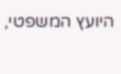היועץ המשפטי,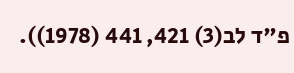פ"ד לב(3) 421, 441 (1978)).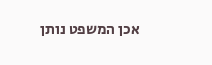אכן המשפט נותן